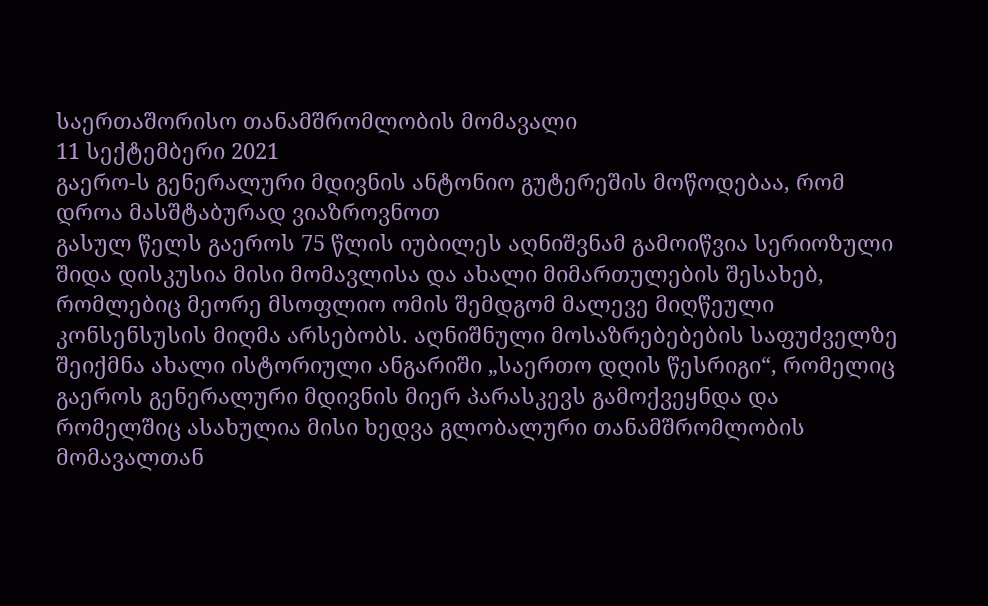საერთაშორისო თანამშრომლობის მომავალი
11 სექტემბერი 2021
გაერო-ს გენერალური მდივნის ანტონიო გუტერეშის მოწოდებაა, რომ დროა მასშტაბურად ვიაზროვნოთ
გასულ წელს გაეროს 75 წლის იუბილეს აღნიშვნამ გამოიწვია სერიოზული შიდა დისკუსია მისი მომავლისა და ახალი მიმართულების შესახებ, რომლებიც მეორე მსოფლიო ომის შემდგომ მალევე მიღწეული კონსენსუსის მიღმა არსებობს. აღნიშნული მოსაზრებებების საფუძველზე შეიქმნა ახალი ისტორიული ანგარიში „საერთო დღის წესრიგი“, რომელიც გაეროს გენერალური მდივნის მიერ პარასკევს გამოქვეყნდა და რომელშიც ასახულია მისი ხედვა გლობალური თანამშრომლობის მომავალთან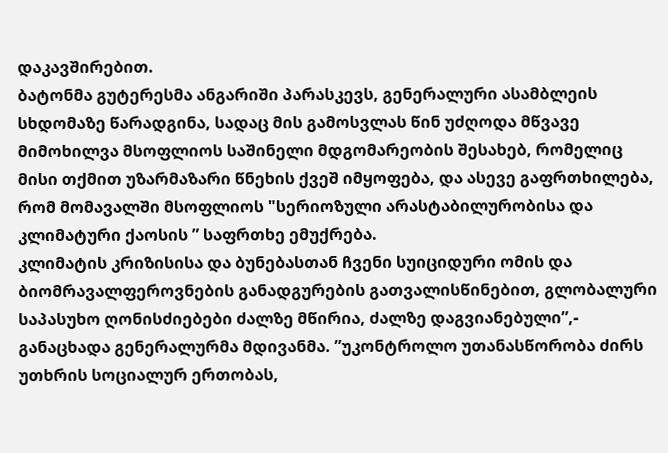დაკავშირებით.
ბატონმა გუტერესმა ანგარიში პარასკევს, გენერალური ასამბლეის სხდომაზე წარადგინა, სადაც მის გამოსვლას წინ უძღოდა მწვავე მიმოხილვა მსოფლიოს საშინელი მდგომარეობის შესახებ, რომელიც მისი თქმით უზარმაზარი წნეხის ქვეშ იმყოფება, და ასევე გაფრთხილება, რომ მომავალში მსოფლიოს "სერიოზული არასტაბილურობისა და კლიმატური ქაოსის ” საფრთხე ემუქრება.
კლიმატის კრიზისისა და ბუნებასთან ჩვენი სუიციდური ომის და ბიომრავალფეროვნების განადგურების გათვალისწინებით, გლობალური საპასუხო ღონისძიებები ძალზე მწირია, ძალზე დაგვიანებული”,- განაცხადა გენერალურმა მდივანმა. ”უკონტროლო უთანასწორობა ძირს უთხრის სოციალურ ერთობას,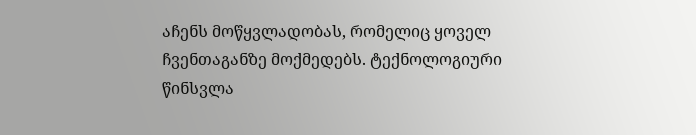აჩენს მოწყვლადობას, რომელიც ყოველ ჩვენთაგანზე მოქმედებს. ტექნოლოგიური წინსვლა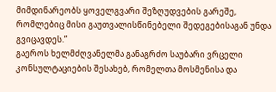მიმდინარეობს ყოველგვარი შეზღუდვების გარეშე, რომლებიც მისი გაუთვალისწინებელი შედეგებისაგან უნდა გვიცავდეს.”
გაეროს ხელმძღვანელმა განაგრძო საუბარი ვრცელი კონსულტაციების შესახებ, რომელთა მოსმენისა და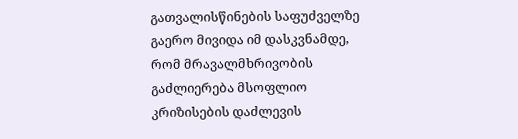გათვალისწინების საფუძველზე გაერო მივიდა იმ დასკვნამდე, რომ მრავალმხრივობის გაძლიერება მსოფლიო კრიზისების დაძლევის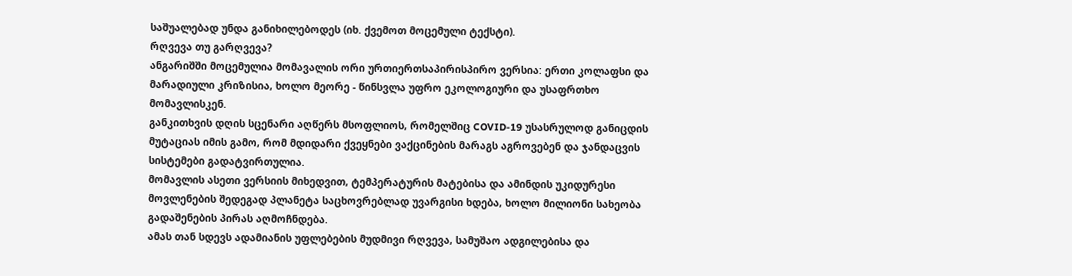საშუალებად უნდა განიხილებოდეს (იხ. ქვემოთ მოცემული ტექსტი).
რღვევა თუ გარღვევა?
ანგარიშში მოცემულია მომავალის ორი ურთიერთსაპირისპირო ვერსია: ერთი კოლაფსი და მარადიული კრიზისია, ხოლო მეორე - წინსვლა უფრო ეკოლოგიური და უსაფრთხო მომავლისკენ.
განკითხვის დღის სცენარი აღწერს მსოფლიოს, რომელშიც COVID-19 უსასრულოდ განიცდის მუტაციას იმის გამო, რომ მდიდარი ქვეყნები ვაქცინების მარაგს აგროვებენ და ჯანდაცვის სისტემები გადატვირთულია.
მომავლის ასეთი ვერსიის მიხედვით, ტემპერატურის მატებისა და ამინდის უკიდურესი მოვლენების შედეგად პლანეტა საცხოვრებლად უვარგისი ხდება, ხოლო მილიონი სახეობა გადაშენების პირას აღმოჩნდება.
ამას თან სდევს ადამიანის უფლებების მუდმივი რღვევა, სამუშაო ადგილებისა და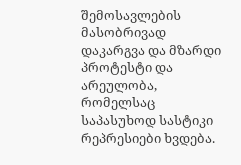შემოსავლების მასობრივად დაკარგვა და მზარდი პროტესტი და არეულობა, რომელსაც საპასუხოდ სასტიკი რეპრესიები ხვდება.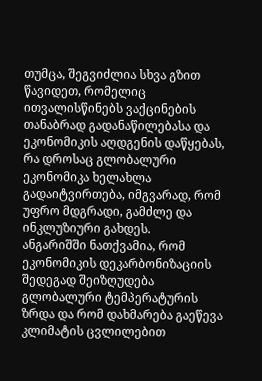თუმცა, შეგვიძლია სხვა გზით წავიდეთ, რომელიც ითვალისწინებს ვაქცინების თანაბრად გადანაწილებასა და ეკონომიკის აღდგენის დაწყებას, რა დროსაც გლობალური ეკონომიკა ხელახლა გადაიტვირთება, იმგვარად, რომ უფრო მდგრადი, გამძლე და ინკლუზიური გახდეს.
ანგარიშში ნათქვამია, რომ ეკონომიკის დეკარბონიზაციის შედეგად შეიზღუდება გლობალური ტემპერატურის ზრდა და რომ დახმარება გაეწევა კლიმატის ცვლილებით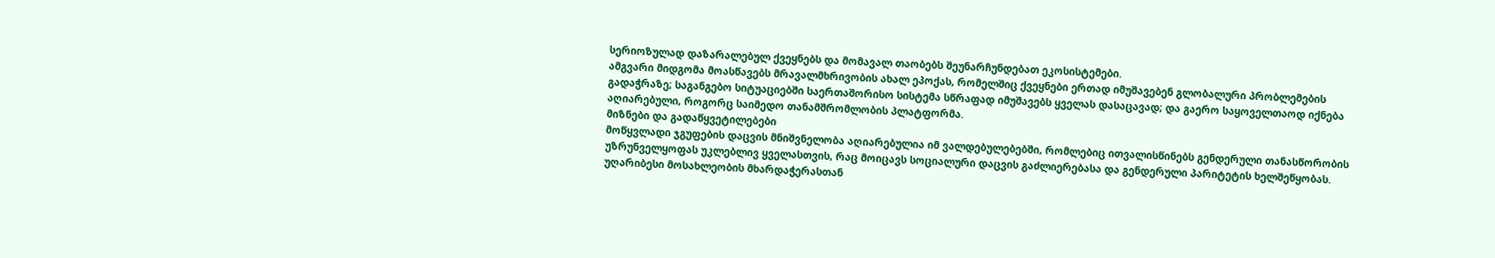სერიოზულად დაზარალებულ ქვეყნებს და მომავალ თაობებს შეუნარჩუნდებათ ეკოსისტემები.
ამგვარი მიდგომა მოასწავებს მრავალმხრივობის ახალ ეპოქას, რომელშიც ქვეყნები ერთად იმუშავებენ გლობალური პრობლემების გადაჭრაზე; საგანგებო სიტუაციებში საერთაშორისო სისტემა სწრაფად იმუშავებს ყველას დასაცავად; და გაერო საყოველთაოდ იქნება აღიარებული, როგორც საიმედო თანამშრომლობის პლატფორმა.
მიზნები და გადაწყვეტილებები
მოწყვლადი ჯგუფების დაცვის მნიშვნელობა აღიარებულია იმ ვალდებულებებში, რომლებიც ითვალისწინებს გენდერული თანასწორობის უზრუნველყოფას უკლებლივ ყველასთვის, რაც მოიცავს სოციალური დაცვის გაძლიერებასა და გენდერული პარიტეტის ხელშეწყობას.
უღარიბესი მოსახლეობის მხარდაჭერასთან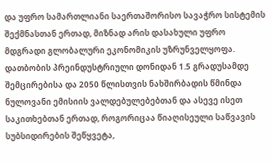და უფრო სამართლიანი საერთაშორისო სავაჭრო სისტემის შექმნასთან ერთად, მიზნად არის დასახული უფრო მდგრადი გლობალური ეკონომიკის უზრუნველყოფა.
დათბობის პრეინდუსტრიული დონიდან 1.5 გრადუსამდე შემცირებისა და 2050 წლისთვის ნახშირბადის წმინდა ნულოვანი ემისიის ვალდებულებებთან და ასევე ისეთ საკითხებთან ერთად, როგორიცაა წიაღისეული საწვავის სუბსიდირების შეწყვეტა,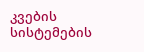კვების სისტემების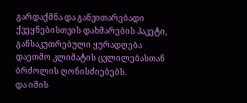გარდაქმნა და განვითარებადი ქვეყნებისთვის დახმარების პაკეტი, განსაკუთრებული ყურადღება დაეთმო კლიმატის ცვლილებასთან ბრძოლის ღონისძიებებს.
და იმის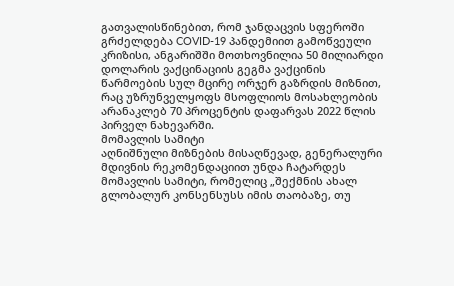გათვალისწინებით, რომ ჯანდაცვის სფეროში გრძელდება COVID-19 პანდემიით გამოწვეული კრიზისი, ანგარიშში მოთხოვნილია 50 მილიარდი დოლარის ვაქცინაციის გეგმა ვაქცინის წარმოების სულ მცირე ორჯერ გაზრდის მიზნით, რაც უზრუნველყოფს მსოფლიოს მოსახლეობის არანაკლებ 70 პროცენტის დაფარვას 2022 წლის პირველ ნახევარში.
მომავლის სამიტი
აღნიშნული მიზნების მისაღწევად, გენერალური მდივნის რეკომენდაციით უნდა ჩატარდეს მომავლის სამიტი, რომელიც „შექმნის ახალ გლობალურ კონსენსუსს იმის თაობაზე, თუ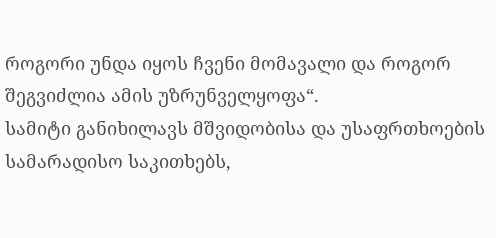როგორი უნდა იყოს ჩვენი მომავალი და როგორ შეგვიძლია ამის უზრუნველყოფა“.
სამიტი განიხილავს მშვიდობისა და უსაფრთხოების სამარადისო საკითხებს,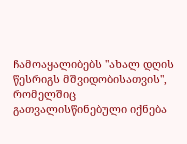ჩამოაყალიბებს "ახალ დღის წესრიგს მშვიდობისათვის", რომელშიც გათვალისწინებული იქნება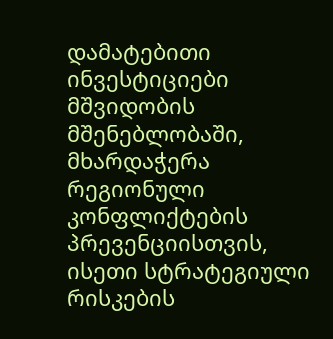დამატებითი ინვესტიციები მშვიდობის მშენებლობაში, მხარდაჭერა რეგიონული კონფლიქტების პრევენციისთვის, ისეთი სტრატეგიული რისკების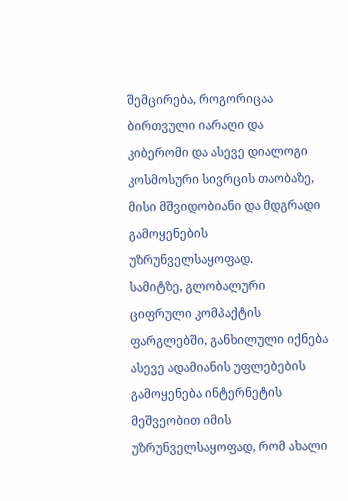შემცირება, როგორიცაა ბირთვული იარაღი და კიბერომი და ასევე დიალოგი კოსმოსური სივრცის თაობაზე, მისი მშვიდობიანი და მდგრადი გამოყენების უზრუნველსაყოფად.
სამიტზე, გლობალური ციფრული კომპაქტის ფარგლებში, განხილული იქნება ასევე ადამიანის უფლებების გამოყენება ინტერნეტის მეშვეობით იმის უზრუნველსაყოფად, რომ ახალი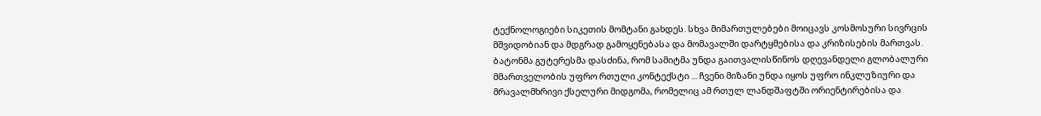ტექნოლოგიები სიკეთის მომტანი გახდეს. სხვა მიმართულებები მოიცავს კოსმოსური სივრცის მშვიდობიან და მდგრად გამოყენებასა და მომავალში დარტყმებისა და კრიზისების მართვას.
ბატონმა გუტერესმა დასძინა, რომ სამიტმა უნდა გაითვალისწინოს დღევანდელი გლობალური მმართველობის უფრო რთული კონტექსტი ... ჩვენი მიზანი უნდა იყოს უფრო ინკლუზიური და მრავალმხრივი ქსელური მიდგომა, რომელიც ამ რთულ ლანდშაფტში ორიენტირებისა და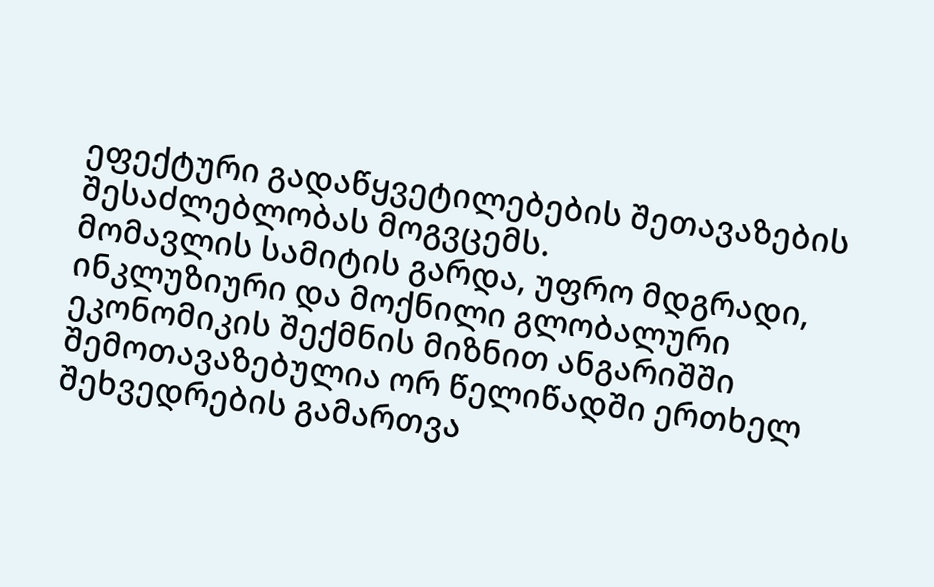ეფექტური გადაწყვეტილებების შეთავაზების შესაძლებლობას მოგვცემს.
მომავლის სამიტის გარდა, უფრო მდგრადი, ინკლუზიური და მოქნილი გლობალური ეკონომიკის შექმნის მიზნით ანგარიშში შემოთავაზებულია ორ წელიწადში ერთხელ შეხვედრების გამართვა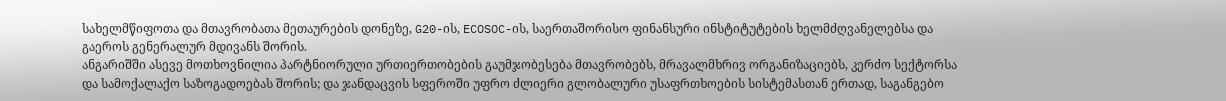სახელმწიფოთა და მთავრობათა მეთაურების დონეზე, G20-ის, ECOSOC-ის, საერთაშორისო ფინანსური ინსტიტუტების ხელმძღვანელებსა და გაეროს გენერალურ მდივანს შორის.
ანგარიშში ასევე მოთხოვნილია პარტნიორული ურთიერთობების გაუმჯობესება მთავრობებს, მრავალმხრივ ორგანიზაციებს, კერძო სექტორსა და სამოქალაქო საზოგადოებას შორის; და ჯანდაცვის სფეროში უფრო ძლიერი გლობალური უსაფრთხოების სისტემასთან ერთად, საგანგებო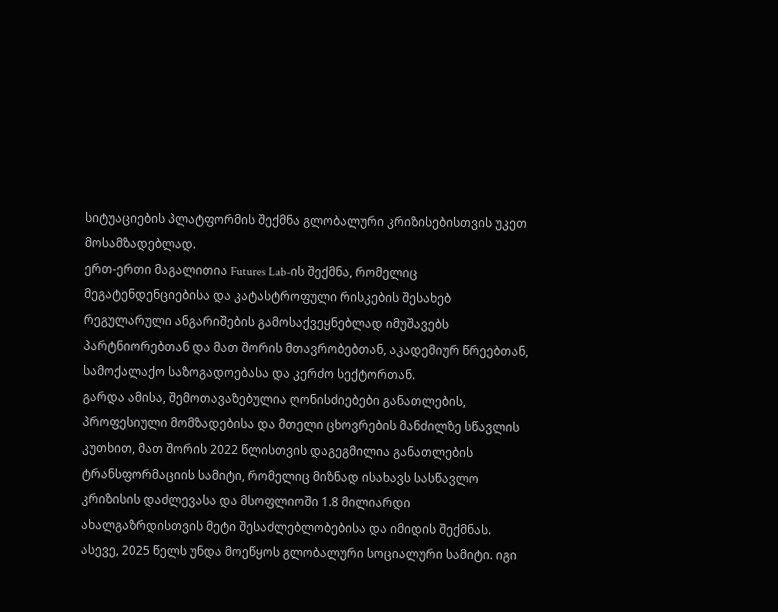სიტუაციების პლატფორმის შექმნა გლობალური კრიზისებისთვის უკეთ მოსამზადებლად.
ერთ-ერთი მაგალითია Futures Lab-ის შექმნა, რომელიც მეგატენდენციებისა და კატასტროფული რისკების შესახებ რეგულარული ანგარიშების გამოსაქვეყნებლად იმუშავებს პარტნიორებთან და მათ შორის მთავრობებთან, აკადემიურ წრეებთან, სამოქალაქო საზოგადოებასა და კერძო სექტორთან.
გარდა ამისა, შემოთავაზებულია ღონისძიებები განათლების, პროფესიული მომზადებისა და მთელი ცხოვრების მანძილზე სწავლის კუთხით, მათ შორის 2022 წლისთვის დაგეგმილია განათლების ტრანსფორმაციის სამიტი, რომელიც მიზნად ისახავს სასწავლო კრიზისის დაძლევასა და მსოფლიოში 1.8 მილიარდი ახალგაზრდისთვის მეტი შესაძლებლობებისა და იმიდის შექმნას. ასევე, 2025 წელს უნდა მოეწყოს გლობალური სოციალური სამიტი. იგი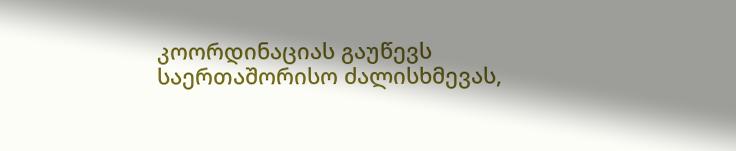კოორდინაციას გაუწევს საერთაშორისო ძალისხმევას,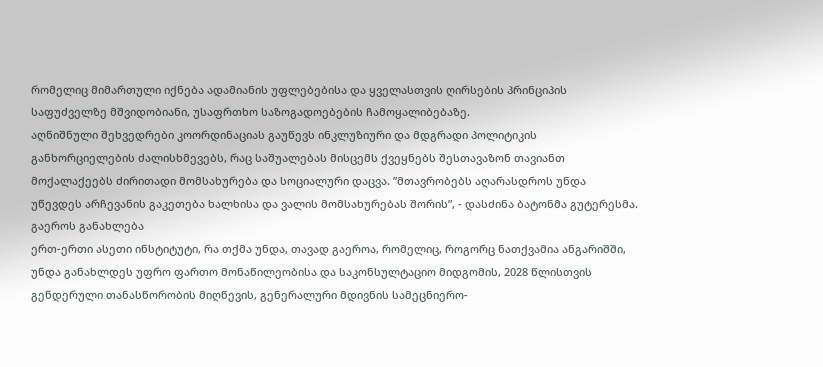რომელიც მიმართული იქნება ადამიანის უფლებებისა და ყველასთვის ღირსების პრინციპის საფუძველზე მშვიდობიანი, უსაფრთხო საზოგადოებების ჩამოყალიბებაზე.
აღნიშნული შეხვედრები კოორდინაციას გაუწევს ინკლუზიური და მდგრადი პოლიტიკის განხორციელების ძალისხმევებს, რაც საშუალებას მისცემს ქვეყნებს შესთავაზონ თავიანთ მოქალაქეებს ძირითადი მომსახურება და სოციალური დაცვა. ”მთავრობებს აღარასდროს უნდა უწევდეს არჩევანის გაკეთება ხალხისა და ვალის მომსახურებას შორის”, - დასძინა ბატონმა გუტერესმა.
გაეროს განახლება
ერთ-ერთი ასეთი ინსტიტუტი, რა თქმა უნდა, თავად გაეროა, რომელიც, როგორც ნათქვამია ანგარიშში, უნდა განახლდეს უფრო ფართო მონაწილეობისა და საკონსულტაციო მიდგომის, 2028 წლისთვის გენდერული თანასწორობის მიღწევის, გენერალური მდივნის სამეცნიერო-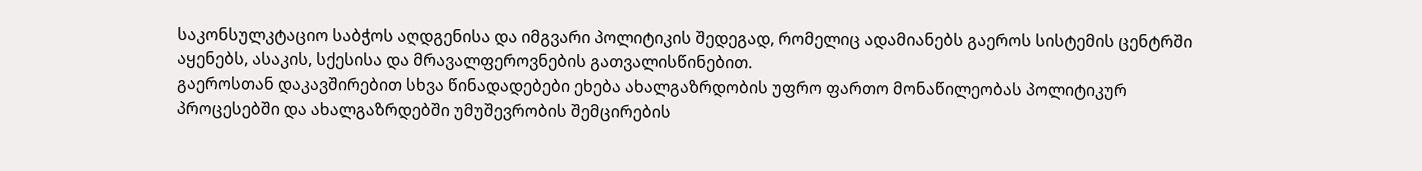საკონსულკტაციო საბჭოს აღდგენისა და იმგვარი პოლიტიკის შედეგად, რომელიც ადამიანებს გაეროს სისტემის ცენტრში აყენებს, ასაკის, სქესისა და მრავალფეროვნების გათვალისწინებით.
გაეროსთან დაკავშირებით სხვა წინადადებები ეხება ახალგაზრდობის უფრო ფართო მონაწილეობას პოლიტიკურ პროცესებში და ახალგაზრდებში უმუშევრობის შემცირების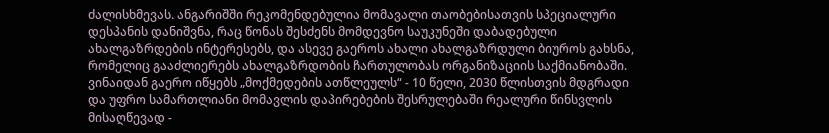ძალისხმევას. ანგარიშში რეკომენდებულია მომავალი თაობებისათვის სპეციალური დესპანის დანიშვნა, რაც წონას შესძენს მომდევნო საუკუნეში დაბადებული ახალგაზრდების ინტერესებს, და ასევე გაეროს ახალი ახალგაზრდული ბიუროს გახსნა, რომელიც გააძლიერებს ახალგაზრდობის ჩართულობას ორგანიზაციის საქმიანობაში.
ვინაიდან გაერო იწყებს „მოქმედების ათწლეულს“ - 10 წელი, 2030 წლისთვის მდგრადი და უფრო სამართლიანი მომავლის დაპირებების შესრულებაში რეალური წინსვლის მისაღწევად -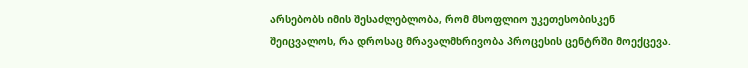არსებობს იმის შესაძლებლობა, რომ მსოფლიო უკეთესობისკენ შეიცვალოს, რა დროსაც მრავალმხრივობა პროცესის ცენტრში მოექცევა.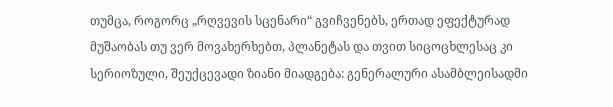თუმცა, როგორც „რღვევის სცენარი“ გვიჩვენებს, ერთად ეფექტურად მუშაობას თუ ვერ მოვახერხებთ, პლანეტას და თვით სიცოცხლესაც კი სერიოზული, შეუქცევადი ზიანი მიადგება: გენერალური ასამბლეისადმი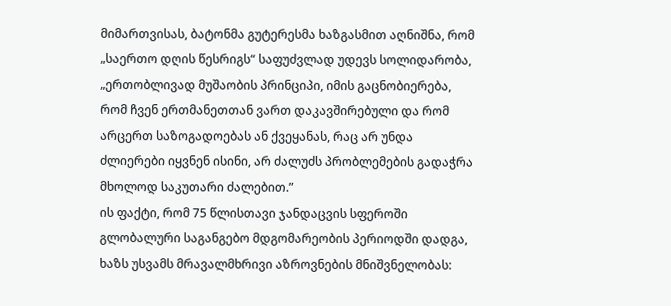მიმართვისას, ბატონმა გუტერესმა ხაზგასმით აღნიშნა, რომ „საერთო დღის წესრიგს“ საფუძვლად უდევს სოლიდარობა, „ერთობლივად მუშაობის პრინციპი, იმის გაცნობიერება, რომ ჩვენ ერთმანეთთან ვართ დაკავშირებული და რომ არცერთ საზოგადოებას ან ქვეყანას, რაც არ უნდა ძლიერები იყვნენ ისინი, არ ძალუძს პრობლემების გადაჭრა მხოლოდ საკუთარი ძალებით.”
ის ფაქტი, რომ 75 წლისთავი ჯანდაცვის სფეროში გლობალური საგანგებო მდგომარეობის პერიოდში დადგა, ხაზს უსვამს მრავალმხრივი აზროვნების მნიშვნელობას: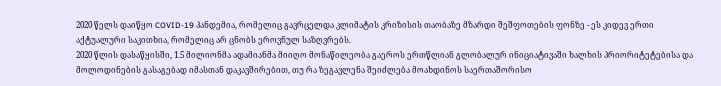2020 წელს დაიწყო COVID-19 პანდემია, რომელიც გავრცელდა კლიმატის კრიზისის თაობაზე მზარდი შეშფოთების ფონზე - ეს კიდევ ერთი აქტუალური საკითხია, რომელიც არ ცნობს ეროვნულ საზღვრებს.
2020 წლის დასაწყისში, 1.5 მილიონმა ადამიანმა მიიღო მონაწილეობა გაეროს ერთწლიან გლობალურ ინიციატივაში ხალხის პრიორიტეტებისა და მოლოდინების გასაგებად იმასთან დაკავშირებით, თუ რა ზეგავლენა შეიძლება მოახდინოს საერთაშორისო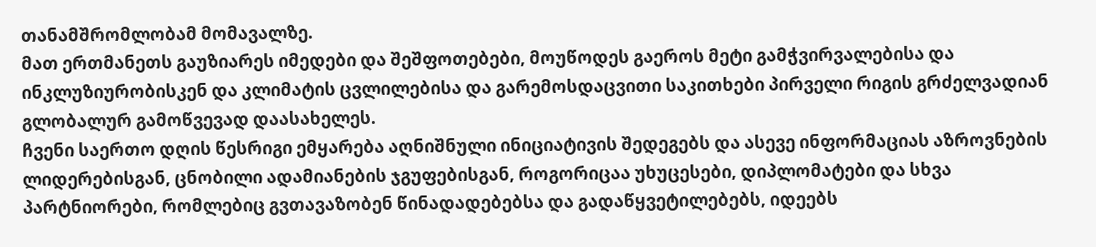თანამშრომლობამ მომავალზე.
მათ ერთმანეთს გაუზიარეს იმედები და შეშფოთებები, მოუწოდეს გაეროს მეტი გამჭვირვალებისა და ინკლუზიურობისკენ და კლიმატის ცვლილებისა და გარემოსდაცვითი საკითხები პირველი რიგის გრძელვადიან გლობალურ გამოწვევად დაასახელეს.
ჩვენი საერთო დღის წესრიგი ემყარება აღნიშნული ინიციატივის შედეგებს და ასევე ინფორმაციას აზროვნების ლიდერებისგან, ცნობილი ადამიანების ჯგუფებისგან, როგორიცაა უხუცესები, დიპლომატები და სხვა პარტნიორები, რომლებიც გვთავაზობენ წინადადებებსა და გადაწყვეტილებებს, იდეებს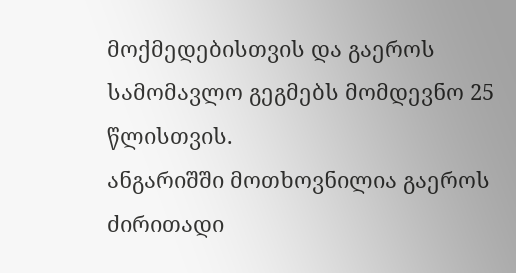მოქმედებისთვის და გაეროს სამომავლო გეგმებს მომდევნო 25 წლისთვის.
ანგარიშში მოთხოვნილია გაეროს ძირითადი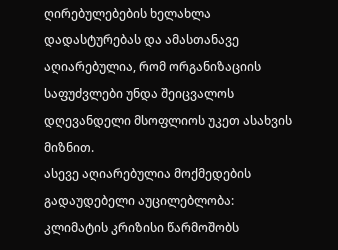ღირებულებების ხელახლა დადასტურებას და ამასთანავე აღიარებულია, რომ ორგანიზაციის საფუძვლები უნდა შეიცვალოს დღევანდელი მსოფლიოს უკეთ ასახვის მიზნით.
ასევე აღიარებულია მოქმედების გადაუდებელი აუცილებლობა: კლიმატის კრიზისი წარმოშობს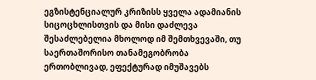ეგზისტენციალურ კრიზისს ყველა ადამიანის სიცოცხლისთვის და მისი დაძლევა შესაძლებელია მხოლოდ იმ შემთხვევაში, თუ საერთაშორისო თანამეგობრობა ერთობლივად, ეფექტურად იმუშავებს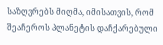საზღვრებს მიღმა, იმისათვის, რომ შეაჩეროს პლანეტის დაჩქარებული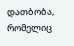დათბობა, რომელიც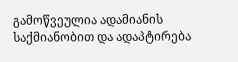გამოწვეულია ადამიანის საქმიანობით და ადაპტირება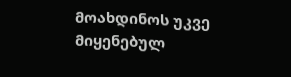მოახდინოს უკვე მიყენებულ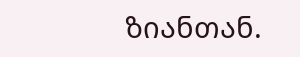ზიანთან.